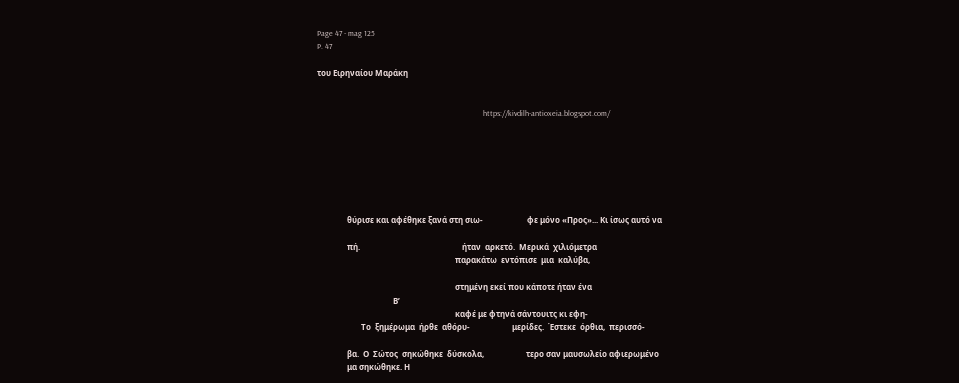Page 47 - mag 125
P. 47

του Ειρηναίου Μαράκη


                                                                                   https://kivdilh-antioxeia.blogspot.com/







               θύρισε και αφέθηκε ξανά στη σιω-                      φε μόνο «Προς»... Κι ίσως αυτό να

               πή.                                                   ήταν  αρκετό.  Μερικά  χιλιόμετρα
                                                                     παρακάτω  εντόπισε  μια  καλύβα,

                                                                     στημένη εκεί που κάποτε ήταν ένα
                                      Β’
                                                                     καφέ με φτηνά σάντουιτς κι εφη-
                      Το  ξημέρωμα  ήρθε  αθόρυ-                     μερίδες.  Έστεκε  όρθια,  περισσό-

               βα.  Ο  Σώτος  σηκώθηκε  δύσκολα,                     τερο σαν μαυσωλείο αφιερωμένο
               μα σηκώθηκε. Η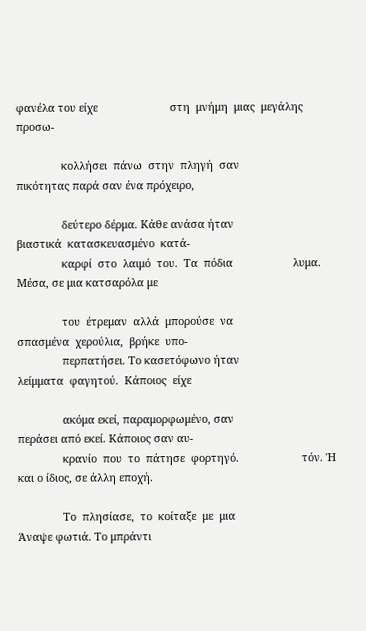φανέλα του είχε                        στη  μνήμη  μιας  μεγάλης  προσω-

               κολλήσει  πάνω  στην  πληγή  σαν                      πικότητας παρά σαν ένα πρόχειρο,

               δεύτερο δέρμα. Κάθε ανάσα ήταν                        βιαστικά  κατασκευασμένο  κατά-
               καρφί  στο  λαιμό  του.  Τα  πόδια                    λυμα. Μέσα, σε μια κατσαρόλα με

               του  έτρεμαν  αλλά  μπορούσε  να                      σπασμένα  χερούλια,  βρήκε  υπο-
               περπατήσει. Το κασετόφωνο ήταν                        λείμματα  φαγητού.  Κάποιος  είχε

               ακόμα εκεί, παραμορφωμένο, σαν                        περάσει από εκεί. Κάποιος σαν αυ-
               κρανίο  που  το  πάτησε  φορτηγό.                     τόν. Ή και ο ίδιος, σε άλλη εποχή.

               Το  πλησίασε,  το  κοίταξε  με  μια                          Άναψε φωτιά. Το μπράντι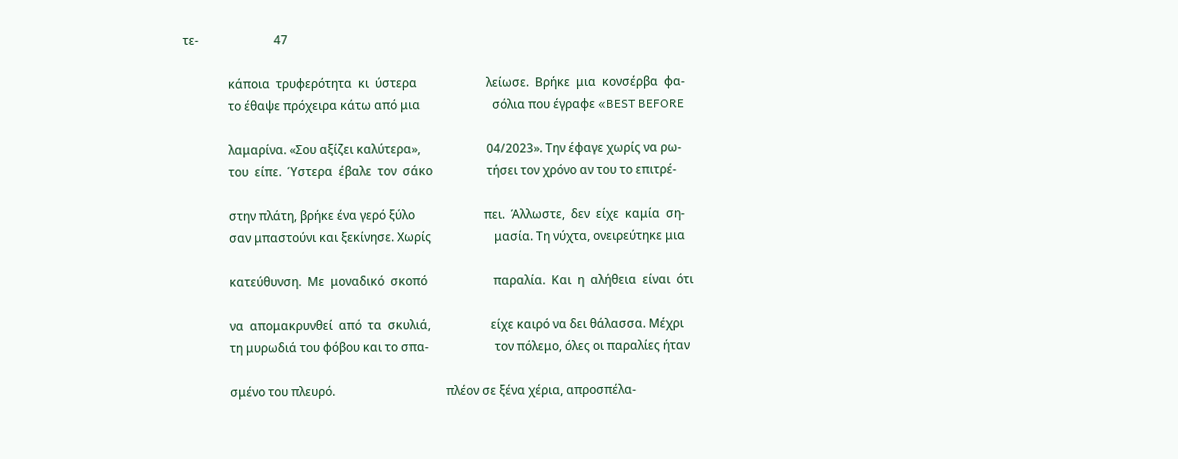τε-                         47

               κάποια  τρυφερότητα  κι  ύστερα                       λείωσε.  Βρήκε  μια  κονσέρβα  φα-
               το έθαψε πρόχειρα κάτω από μια                        σόλια που έγραφε «BEST BEFORE

               λαμαρίνα. «Σου αξίζει καλύτερα»,                      04/2023». Την έφαγε χωρίς να ρω-
               του  είπε.  Ύστερα  έβαλε  τον  σάκο                  τήσει τον χρόνο αν του το επιτρέ-

               στην πλάτη, βρήκε ένα γερό ξύλο                       πει.  Άλλωστε,  δεν  είχε  καμία  ση-
               σαν μπαστούνι και ξεκίνησε. Χωρίς                     μασία. Τη νύχτα, ονειρεύτηκε μια

               κατεύθυνση.  Με  μοναδικό  σκοπό                      παραλία.  Και  η  αλήθεια  είναι  ότι

               να  απομακρυνθεί  από  τα  σκυλιά,                    είχε καιρό να δει θάλασσα. Μέχρι
               τη μυρωδιά του φόβου και το σπα-                      τον πόλεμο, όλες οι παραλίες ήταν

               σμένο του πλευρό.                                     πλέον σε ξένα χέρια, απροσπέλα-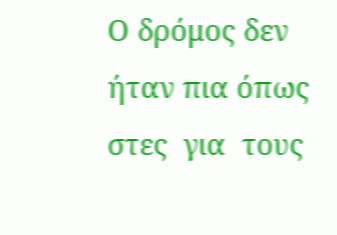Ο δρόμος δεν ήταν πια όπως                     στες  για  τους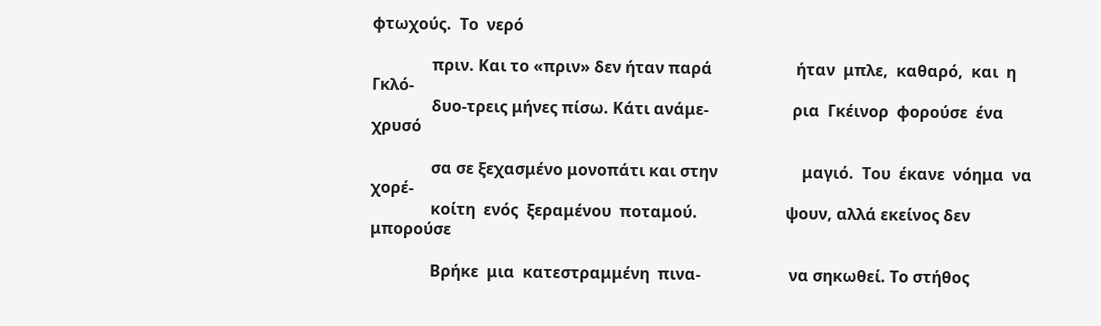φτωχούς.  Το  νερό

               πριν. Και το «πριν» δεν ήταν παρά                     ήταν  μπλε,  καθαρό,  και  η  Γκλό-
               δυο-τρεις μήνες πίσω. Κάτι ανάμε-                     ρια  Γκέινορ  φορούσε  ένα  χρυσό

               σα σε ξεχασμένο μονοπάτι και στην                     μαγιό.  Του  έκανε  νόημα  να  χορέ-
               κοίτη  ενός  ξεραμένου  ποταμού.                      ψουν, αλλά εκείνος δεν μπορούσε

               Βρήκε  μια  κατεστραμμένη  πινα-                      να σηκωθεί. Το στήθος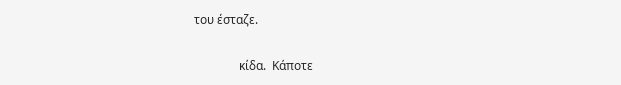του έσταζε.

               κίδα.  Κάποτε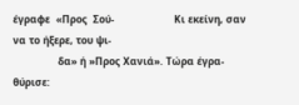έγραφε  «Προς  Σού-                    Κι εκείνη, σαν να το ήξερε, του ψι-
               δα» ή »Προς Χανιά». Τώρα έγρα-                        θύρισε: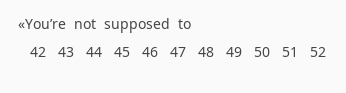«You’re  not  supposed  to
   42   43   44   45   46   47   48   49   50   51   52